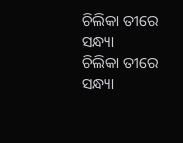ଚିଲିକା ତୀରେ ସନ୍ଧ୍ୟା
ଚିଲିକା ତୀରେ ସନ୍ଧ୍ୟା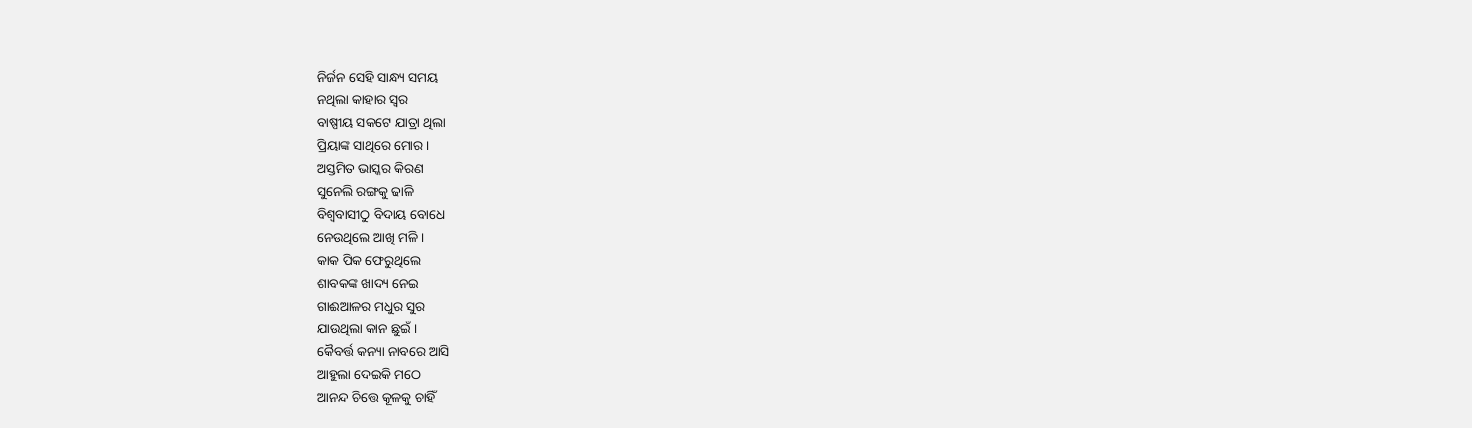ନିର୍ଜନ ସେହି ସାନ୍ଧ୍ୟ ସମୟ
ନଥିଲା କାହାର ସ୍ୱର
ବାଷ୍ପୀୟ ସକଟେ ଯାତ୍ରା ଥିଲା
ପ୍ରିୟାଙ୍କ ସାଥିରେ ମୋର ।
ଅସ୍ତମିତ ଭାସ୍କର କିରଣ
ସୁନେଲି ରଙ୍ଗକୁ ଢାଳି
ବିଶ୍ୱବାସୀଠୁ ବିଦାୟ ବୋଧେ
ନେଉଥିଲେ ଆଖି ମଳି ।
କାକ ପିକ ଫେରୁଥିଲେ
ଶାବକଙ୍କ ଖାଦ୍ୟ ନେଇ
ଗାଈଆଳର ମଧୁର ସୁର
ଯାଉଥିଲା କାନ ଛୁଇଁ ।
କୈବର୍ତ୍ତ କନ୍ୟା ନାବରେ ଆସି
ଆହୁଲା ଦେଇକି ମଠେ
ଆନନ୍ଦ ଚିତ୍ତେ କୂଳକୁ ଚାହିଁ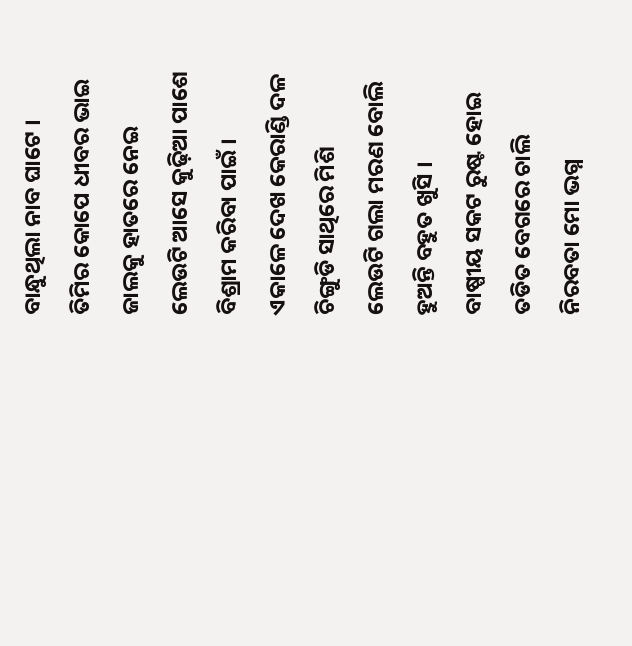ବାନ୍ଧୁଥିଲା ନାବ ଘାଟେ ।
ତିମିର କୋପେ ଧୀବର ଭାଇ
ଜାଲକୁ ହାତରେ ନେଇ
ଲେଉଟି ଆସେ କୁଢ଼ିଆ ପାଶେ
ବିଶ୍ରାମ କରିବା ପାଇଁ ।
ଏକାଳେ ଦେଖ କେରାଣ୍ଡି ଦଳ
ଚିଙ୍ଗୁଡି ସାଥିରେ ମିଶି
ଲେଉଟି ଗଲା ମରଣ ବୋଲି
ହୁଅନ୍ତି ବହୁତ ଖୁସି ।
ବାଷ୍ପୀୟ ସକଟ ରୁଷ୍ଟ ହୋଇ
ତଡିତ ବେଗରେ ଚାଲି
ନିରବତା ମୋ ଭଗ୍ନ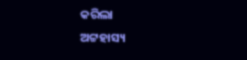କରିଲା
ଅଟ୍ଟହାସ୍ୟ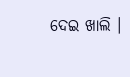ଦେଇ ଖାଲି ।